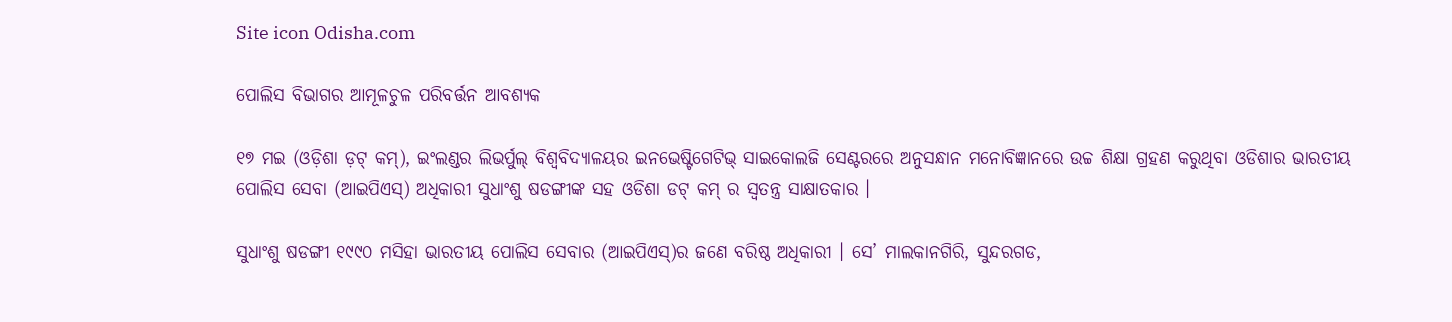Site icon Odisha.com

ପୋଲିସ ବିଭାଗର ଆମୂଳଚୁଳ ପରିବର୍ତ୍ତନ ଆବଶ୍ୟକ

୧୭ ମଇ (ଓଡ଼ିଶା ଡ଼ଟ୍ କମ୍), ଇଂଲଣ୍ଡର ଲିଭର୍ପୁଲ୍ ବିଶ୍ୱବିଦ୍ୟାଳୟର ଇନଭେଷ୍ଟିଗେଟିଭ୍ ସାଇକୋଲଜି ସେଣ୍ଟରରେ ଅନୁସନ୍ଧାନ ମନୋବିଜ୍ଞାନରେ ଉଚ୍ଚ ଶିକ୍ଷା ଗ୍ରହଣ କରୁଥିବା ଓଡିଶାର ଭାରତୀୟ ପୋଲିସ ସେବା (ଆଇପିଏସ୍) ଅଧିକାରୀ ସୁଧାଂଶୁ ଷଡଙ୍ଗୀଙ୍କ ସହ ଓଡିଶା ଡଟ୍ କମ୍ ର ସ୍ୱତନ୍ତ୍ର ସାକ୍ଷାତକାର ।

ସୁଧାଂଶୁ ଷଡଙ୍ଗୀ ୧୯୯୦ ମସିହା ଭାରତୀୟ ପୋଲିସ ସେବାର (ଆଇପିଏସ୍)ର ଜଣେ ବରିଷ୍ଠ ଅଧିକାରୀ । ସେ’ ମାଲକାନଗିରି, ସୁନ୍ଦରଗଡ,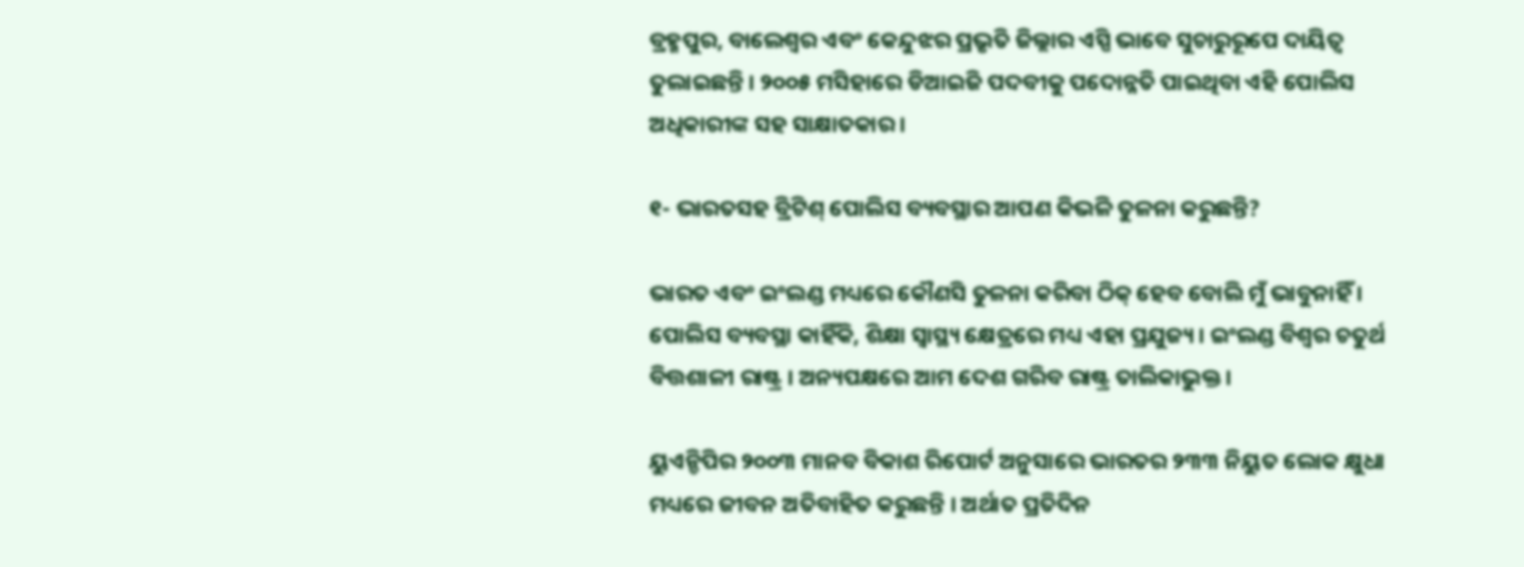ବ୍ରହ୍ମପୁର, ବାଲେଶ୍ୱର ଏବଂ କେନ୍ଦୁଝର ପ୍ରଭୃତି ଜିଲ୍ଲାର ଏସ୍ପି ଭାବେ ସୁଚାରୁରୂପେ ଦାୟିତ୍ୱ ତୁଲାଇଛନ୍ତି । ୨୦୦୫ ମସିହାରେ ଡିଆଇଜି ପଦବୀକୁ ପଦୋନ୍ନତି ପାଇଥିବା ଏହି ପୋଲିସ ଅଧିକାରୀଙ୍କ ସହ ସାକ୍ଷାତକାର ।

୧- ଭାରତସହ ବ୍ରିଟିଶ୍ ପୋଲିସ ବ୍ୟବସ୍ଥାର ଆପଣ କିଭଳି ତୁଳନା କରୁଛନ୍ତି?

ଭାରତ ଏବଂ ଇଂଲଣ୍ଡ ମଧ୍ୟରେ କୌଣସି ତୁଳନା କରିବା ଠିକ୍ ହେବ ବୋଲି ମୁଁ ଭାବୁନାହିଁ । ପୋଲିସ ବ୍ୟବସ୍ଥା କାହିଁକି, ଶିକ୍ଷା ସ୍ୱାସ୍ଥ୍ୟ କ୍ଷେତ୍ରରେ ମଧ୍ୟ ଏହା ପ୍ରଯୁଜ୍ୟ । ଇଂଲଣ୍ଡ ବିଶ୍ୱର ଚତୁର୍ଥ ବିତ୍ତଶାଳୀ ରାଷ୍ଟ୍ର । ଅନ୍ୟପକ୍ଷରେ ଆମ ଦେଶ ଗରିବ ରାଷ୍ଟ୍ର ତାଲିକାଭୁକ୍ତ ।

ୟୁଏନ୍ଡିପିର ୨୦୦୩ ମାନବ ବିକାଶ ରିପୋର୍ଟ ଅନୁସାରେ ଭାରତର ୨୩୩ ନିୟୁତ ଲୋକ କ୍ଷୁଧା ମଧ୍ୟରେ ଜୀବନ ଅତିବାହିତ କରୁଛନ୍ତି । ଅର୍ଥାତ ପ୍ରତିଦିନ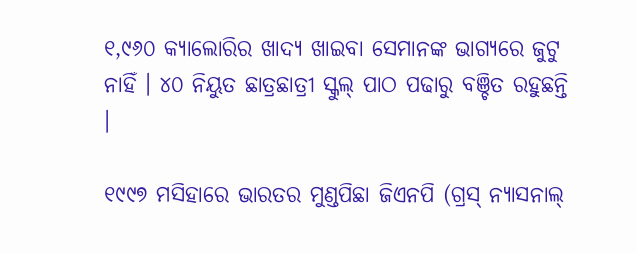୧,୯୬୦ କ୍ୟାଲୋରିର ଖାଦ୍ୟ ଖାଇବା ସେମାନଙ୍କ ଭାଗ୍ୟରେ ଜୁଟୁ ନାହିଁ । ୪୦ ନିୟୁତ ଛାତ୍ରଛାତ୍ରୀ ସ୍କୁଲ୍ ପାଠ ପଢାରୁ ବଞ୍ଚିତ ରହୁଛନ୍ତି ।

୧୯୯୭ ମସିହାରେ ଭାରତର ମୁଣ୍ଡପିଛା ଜିଏନପି (ଗ୍ରସ୍ ନ୍ୟାସନାଲ୍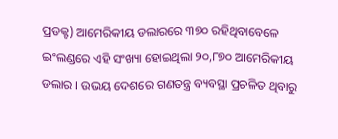ପ୍ରଡକ୍ଟ) ଆମେରିକୀୟ ଡଲାରରେ ୩୭୦ ରହିଥିବାବେଳେ ଇଂଲଣ୍ଡରେ ଏହି ସଂଖ୍ୟା ହୋଇଥିଲା ୨୦,୮୭୦ ଆମେରିକୀୟ ଡଲାର । ଉଭୟ ଦେଶରେ ଗଣତନ୍ତ୍ର ବ୍ୟବସ୍ଥା ପ୍ରଚଳିତ ଥିବାରୁ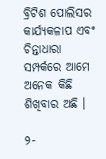ବ୍ରିଟିଶ ପୋଲିସର କାର୍ଯ୍ୟକଳାପ ଏବଂ ଚିନ୍ତାଧାରା ସମ୍ପର୍କରେ ଆମେ ଅନେକ କିଛି ଶିଖିବାର ଅଛି ।

୨-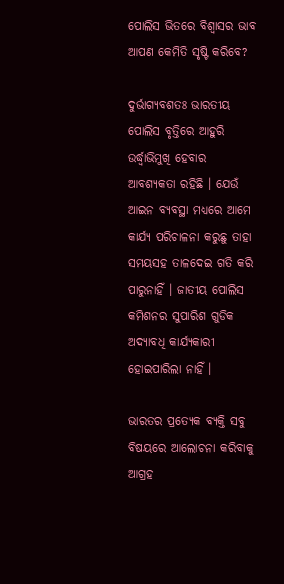ପୋଲିସ ଭିତରେ ବିଶ୍ୱାସର ଭାବ ଆପଣ କେମିତି ସୃଷ୍ଟି କରିବେ?

ଦୁର୍ଭାଗ୍ୟବଶତଃ ଭାରତୀୟ ପୋଲିସ ବୃତ୍ତିରେ ଆହୁରି ଉର୍ଦ୍ଧ୍ଵାଭିମୁଖି ହେବାର ଆବଶ୍ୟକତା ରହିଛି । ଯେଉଁ ଆଇନ ବ୍ୟବସ୍ଥା ମଧ୍ୟରେ ଆମେ କାର୍ଯ୍ୟ ପରିଚାଳନା କରୁଛୁ ତାହା ସମୟସହ ତାଳଦେଇ ଗତି କରି ପାରୁନାହିଁ । ଜାତୀୟ ପୋଲିସ କମିଶନର ସୁପାରିଶ ଗୁଡିକ ଅଦ୍ୟାବଧି କାର୍ଯ୍ୟକାରୀ ହୋଇପାରିଲା ନାହିଁ ।

ଭାରତର ପ୍ରତ୍ୟେକ ବ୍ୟକ୍ତି ସବୁ ବିଷୟରେ ଆଲୋଚନା କରିବାକୁ ଆଗ୍ରହ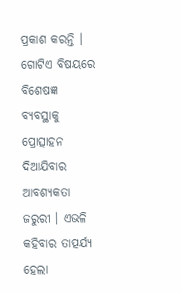ପ୍ରକାଶ କରନ୍ତି । ଗୋଟିଏ ବିଷୟରେ ବିଶେଷଜ୍ଞ ବ୍ୟବସ୍ଥାକୁ ପ୍ରୋତ୍ସାହନ ଦିଆଯିବାର ଆବଶ୍ୟକତା ଜରୁରୀ । ଏଭଳି କହିବାର ତାତ୍ପର୍ଯ୍ୟ ହେଲା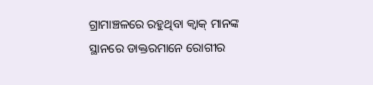ଗ୍ରାମାଞ୍ଚଳରେ ରହୁଥିବା କ୍ୱାକ୍ ମାନଙ୍କ ସ୍ଥାନରେ ଡାକ୍ତରମାନେ ରୋଗୀର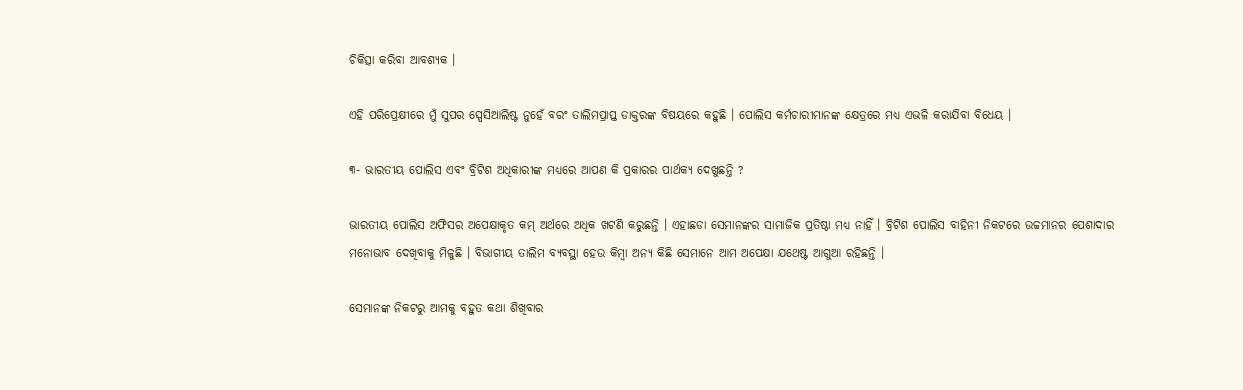ଚିକିତ୍ସା କରିବା ଆବଶ୍ୟକ ।

ଏହି ପରିପ୍ରେକ୍ଷୀରେ ମୁଁ ସୁପର ସ୍ପେସିଆଲିଷ୍ଟ ନୁହେଁ ବରଂ ତାଲିମପ୍ରାପ୍ତ ଡାକ୍ତରଙ୍କ ବିଷୟରେ କହୁଛି । ପୋଲିସ କର୍ମଚାରୀମାନଙ୍କ କ୍ଷେତ୍ରରେ ମଧ୍ୟ ଏଭଳି କରାଯିବା ବିଧେୟ ।

୩- ଭାରତୀୟ ପୋଲିସ ଏବଂ ବ୍ରିଟିଶ ଅଧିକାରୀଙ୍କ ମଧ୍ୟରେ ଆପଣ କି ପ୍ରକାରର ପାର୍ଥକ୍ୟ ଦେଖୁଛନ୍ତି ?

ଭାରତୀୟ ପୋଲିସ ଅଫିସର ଅପେକ୍ଷାକୃତ କମ୍ ଅର୍ଥରେ ଅଧିକ ଖଟଣି କରୁଛନ୍ତି । ଏହାଛଡା ସେମାନଙ୍କର ସାମାଜିକ ପ୍ରତିଷ୍ଠା ମଧ୍ୟ ନାହିଁ । ବ୍ରିଟିଶ ପୋଲିସ ବାହିନୀ ନିକଟରେ ଉଚ୍ଚମାନର ପେଶାଦାର ମନୋଭାବ ଦେଖିବାକୁ ମିଳୁଛି । ବିଭାଗୀୟ ତାଲିମ ବ୍ୟବସ୍ଥା ହେଉ କିମ୍ବା ଅନ୍ୟ କିଛି ସେମାନେ ଆମ ଅପେକ୍ଷା ଯଥେଷ୍ଟ ଆଗୁଆ ରହିଛନ୍ତି ।

ସେମାନଙ୍କ ନିକଟରୁ ଆମକୁ ବହୁତ କଥା ଶିଖିବାର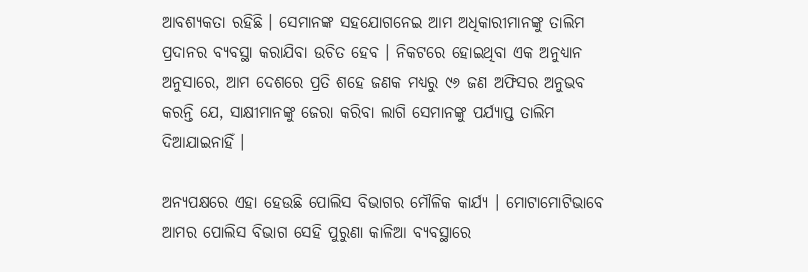ଆବଶ୍ୟକତା ରହିଛି । ସେମାନଙ୍କ ସହଯୋଗନେଇ ଆମ ଅଧିକାରୀମାନଙ୍କୁ ତାଲିମ ପ୍ରଦାନର ବ୍ୟବସ୍ଥା କରାଯିବା ଉଚିତ ହେବ । ନିକଟରେ ହୋଇଥିବା ଏକ ଅନୁଧ୍ୟାନ ଅନୁସାରେ, ଆମ ଦେଶରେ ପ୍ରତି ଶହେ ଜଣକ ମଧ୍ୟରୁ ୯୬ ଜଣ ଅଫିସର ଅନୁଭବ କରନ୍ତି ଯେ, ସାକ୍ଷୀମାନଙ୍କୁ ଜେରା କରିବା ଲାଗି ସେମାନଙ୍କୁ ପର୍ଯ୍ୟାପ୍ତ ତାଲିମ ଦିଆଯାଇନାହିଁ ।

ଅନ୍ୟପକ୍ଷରେ ଏହା ହେଉଛି ପୋଲିସ ବିଭାଗର ମୌଳିକ କାର୍ଯ୍ୟ । ମୋଟାମୋଟିଭାବେ ଆମର ପୋଲିସ ବିଭାଗ ସେହି ପୁରୁଣା କାଳିଆ ବ୍ୟବସ୍ଥାରେ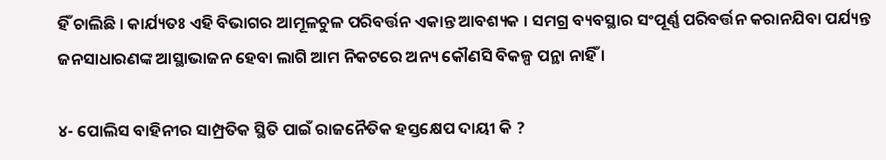ହିଁ ଚାଲିଛି । କାର୍ଯ୍ୟତଃ ଏହି ବିଭାଗର ଆମୂଳଚୁଳ ପରିବର୍ତ୍ତନ ଏକାନ୍ତ ଆବଶ୍ୟକ । ସମଗ୍ର ବ୍ୟବସ୍ଥାର ସଂପୂର୍ଣ୍ଣ ପରିବର୍ତ୍ତନ କରାନଯିବା ପର୍ଯ୍ୟନ୍ତ ଜନସାଧାରଣଙ୍କ ଆସ୍ଥାଭାଜନ ହେବା ଲାଗି ଆମ ନିକଟରେ ଅନ୍ୟ କୌଣସି ବିକଳ୍ପ ପନ୍ଥା ନାହିଁ ।

୪- ପୋଲିସ ବାହିନୀର ସାମ୍ପ୍ରତିକ ସ୍ଥିତି ପାଇଁ ରାଜନୈତିକ ହସ୍ତକ୍ଷେପ ଦାୟୀ କି ?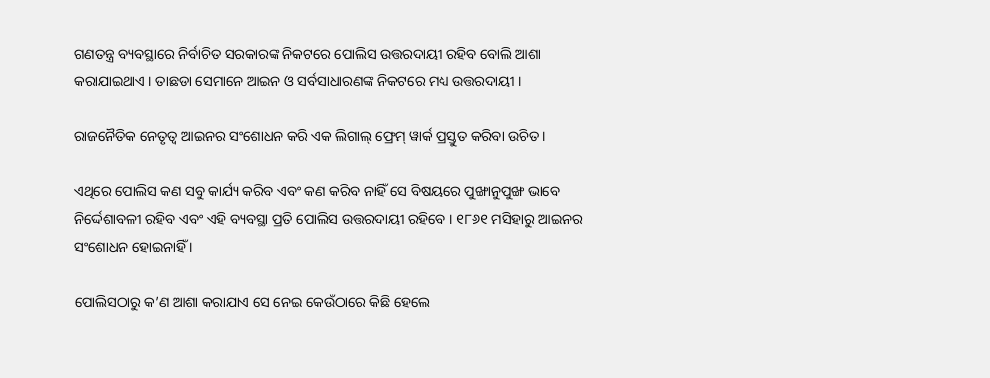ଗଣତନ୍ତ୍ର ବ୍ୟବସ୍ଥାରେ ନିର୍ବାଚିତ ସରକାରଙ୍କ ନିକଟରେ ପୋଲିସ ଉତ୍ତରଦାୟୀ ରହିବ ବୋଲି ଆଶା କରାଯାଇଥାଏ । ତାଛଡା ସେମାନେ ଆଇନ ଓ ସର୍ବସାଧାରଣଙ୍କ ନିକଟରେ ମଧ୍ୟ ଉତ୍ତରଦାୟୀ ।

ରାଜନୈତିକ ନେତୃତ୍ୱ ଆଇନର ସଂଶୋଧନ କରି ଏକ ଲିଗାଲ୍ ଫ୍ରେମ୍ ୱାର୍କ ପ୍ରସ୍ତୁତ କରିବା ଉଚିତ ।

ଏଥିରେ ପୋଲିସ କଣ ସବୁ କାର୍ଯ୍ୟ କରିବ ଏବଂ କଣ କରିବ ନାହିଁ ସେ ବିଷୟରେ ପୁଙ୍ଖାନୁପୁଙ୍ଖ ଭାବେ ନିର୍ଦ୍ଦେଶାବଳୀ ରହିବ ଏବଂ ଏହି ବ୍ୟବସ୍ଥା ପ୍ରତି ପୋଲିସ ଉତ୍ତରଦାୟୀ ରହିବେ । ୧୮୬୧ ମସିହାରୁ ଆଇନର ସଂଶୋଧନ ହୋଇନାହିଁ ।

ପୋଲିସଠାରୁ କ’ଣ ଆଶା କରାଯାଏ ସେ ନେଇ କେଉଁଠାରେ କିଛି ହେଲେ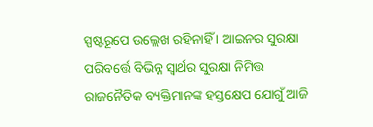ସ୍ପଷ୍ଟରୂପେ ଉଲ୍ଲେଖ ରହିନାହିଁ । ଆଇନର ସୁରକ୍ଷା ପରିବର୍ତ୍ତେ ବିଭିନ୍ନ ସ୍ୱାର୍ଥର ସୁରକ୍ଷା ନିମିତ୍ତ ରାଜନୈତିକ ବ୍ୟକ୍ତିମାନଙ୍କ ହସ୍ତକ୍ଷେପ ଯୋଗୁଁ ଆଜି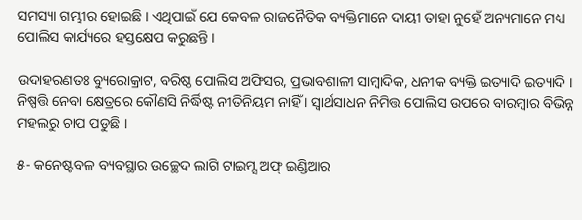ସମସ୍ୟା ଗମ୍ଭୀର ହୋଇଛି । ଏଥିପାଇଁ ଯେ କେବଳ ରାଜନୈତିକ ବ୍ୟକ୍ତିମାନେ ଦାୟୀ ତାହା ନୁହେଁ ଅନ୍ୟମାନେ ମଧ୍ୟ ପୋଲିସ କାର୍ଯ୍ୟରେ ହସ୍ତକ୍ଷେପ କରୁଛନ୍ତି ।

ଉଦାହରଣତଃ ବ୍ୟୁରୋକ୍ରାଟ, ବରିଷ୍ଠ ପୋଲିସ ଅଫିସର, ପ୍ରଭାବଶାଳୀ ସାମ୍ବାଦିକ, ଧନୀକ ବ୍ୟକ୍ତି ଇତ୍ୟାଦି ଇତ୍ୟାଦି । ନିଷ୍ପତ୍ତି ନେବା କ୍ଷେତ୍ରରେ କୌଣସି ନିର୍ଦ୍ଧିଷ୍ଟ ନୀତିନିୟମ ନାହିଁ । ସ୍ୱାର୍ଥସାଧନ ନିମିତ୍ତ ପୋଲିସ ଉପରେ ବାରମ୍ବାର ବିଭିନ୍ନ ମହଲରୁ ଚାପ ପଡୁଛି ।

୫- କନେଷ୍ଟବଳ ବ୍ୟବସ୍ଥାର ଉଚ୍ଛେଦ ଲାଗି ଟାଇମ୍ସ ଅଫ୍ ଇଣ୍ଡିଆର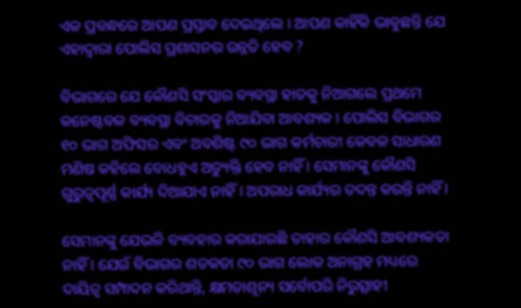ଏକ ପ୍ରବନ୍ଧରେ ଆପଣ ପ୍ରସ୍ତାବ ଦେଇଥିଲେ । ଆପଣ କାହିଁକି ଭାବୁଛନ୍ତି ଯେ ଏହାଦ୍ୱାରା ପୋଲିସ ପ୍ରଶାସନର ଉନ୍ନତି ହେବ ?

ବିଭାଗରେ ଯେ କୌଣସି ସଂସ୍କାର ବ୍ୟବସ୍ଥା ହାତକୁ ନିଆଗଲେ ପ୍ରଥମେ କନେଷ୍ଟବଳ ବ୍ୟବସ୍ଥା ବିଚାରକୁ ନିଆଯିବା ଆବଶ୍ୟକ । ପୋଲିସ ବିଭାଗର ୧୦ ଭାଗ ଅଫିସର ଏବଂ ଅବଶିଷ୍ଟ ୯୦ ଭାଗ କର୍ମଚାରୀ କେବଳ ସାଧାରଣ ମଣିଷ କହିଲେ ବୋଧହୁଏ ଅତ୍ୟୁକ୍ତି ହେବ ନାହିଁ । ସେମାନଙ୍କୁ କୌଣସି ଗୁରୁତ୍ୱପୂର୍ଣ୍ଣ କାର୍ଯ୍ୟ ଦିଆଯାଏ ନାହିଁ । ଅପରାଧ କାର୍ଯ୍ୟର ତଦନ୍ତ କରନ୍ତି ନାହିଁ ।

ସେମାନଙ୍କୁ ଯେଭଳି ବ୍ୟବହାର କରାଯାଉଛି ତାହାର କୌଣସି ଆବଶ୍ୟକତା ନାହିଁ । ଯେଉଁ ବିଭାଗର ଶତକଡା ୯୦ ଭାଗ ଲୋକ ଅନାଗ୍ରହ ମଧ୍ୟରେ ଦାୟିତ୍ୱ ସମ୍ପାଦନ କରିଥାନ୍ତି, କ୍ଷମତାଶୂନ୍ୟ ସର୍ବୋପରି ନିରୁତ୍ସାହୀ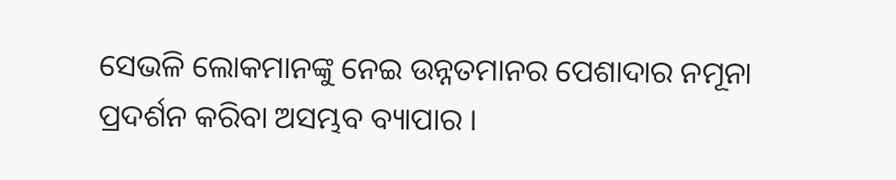ସେଭଳି ଲୋକମାନଙ୍କୁ ନେଇ ଉନ୍ନତମାନର ପେଶାଦାର ନମୂନା ପ୍ରଦର୍ଶନ କରିବା ଅସମ୍ଭବ ବ୍ୟାପାର ।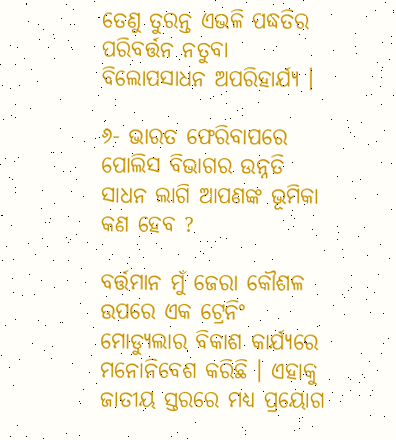ତେଣୁ ତୁରନ୍ତ ଏଭଳି ପଦ୍ଧତିର ପରିବର୍ତ୍ତନ ନତୁବା ବିଲୋପସାଧନ ଅପରିହାର୍ଯ୍ୟ ।

୬- ଭାରତ ଫେରିବାପରେ ପୋଲିସ ବିଭାଗର ଉନ୍ନତି ସାଧନ ଲାଗି ଆପଣଙ୍କ ଭୂମିକା କଣ ହେବ ?

ବର୍ତ୍ତମାନ ମୁଁ ଜେରା କୌଶଳ ଉପରେ ଏକ ଟ୍ରେନିଂ ମୋଡ୍ୟୁଲାର ବିକାଶ କାର୍ଯ୍ୟରେ ମନୋନିବେଶ କରିଛି । ଏହାକୁ ଜାତୀୟ ସ୍ତରରେ ମଧ୍ୟ ପ୍ରୟୋଗ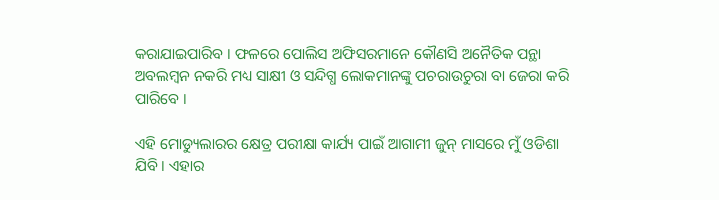କରାଯାଇପାରିବ । ଫଳରେ ପୋଲିସ ଅଫିସରମାନେ କୌଣସି ଅନୈତିକ ପନ୍ଥା ଅବଲମ୍ବନ ନକରି ମଧ୍ୟ ସାକ୍ଷୀ ଓ ସନ୍ଦିଗ୍ଧ ଲୋକମାନଙ୍କୁ ପଚରାଉଚୁରା ବା ଜେରା କରି ପାରିବେ ।

ଏହି ମୋଡ୍ୟୁଲାରର କ୍ଷେତ୍ର ପରୀକ୍ଷା କାର୍ଯ୍ୟ ପାଇଁ ଆଗାମୀ ଜୁନ୍ ମାସରେ ମୁଁ ଓଡିଶା ଯିବି । ଏହାର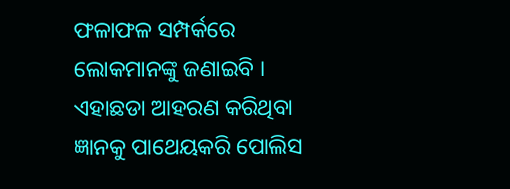ଫଳାଫଳ ସମ୍ପର୍କରେ ଲୋକମାନଙ୍କୁ ଜଣାଇବି । ଏହାଛଡା ଆହରଣ କରିଥିବା ଜ୍ଞାନକୁ ପାଥେୟକରି ପୋଲିସ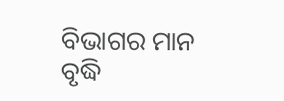ବିଭାଗର ମାନ ବୃଦ୍ଧି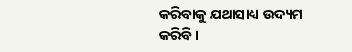କରିବାକୁ ଯଥାସାଧ୍ୟ ଉଦ୍ୟମ କରିବି ।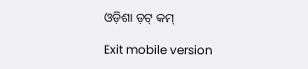ଓଡ଼ିଶା ଡ଼ଟ୍ କମ୍

Exit mobile version